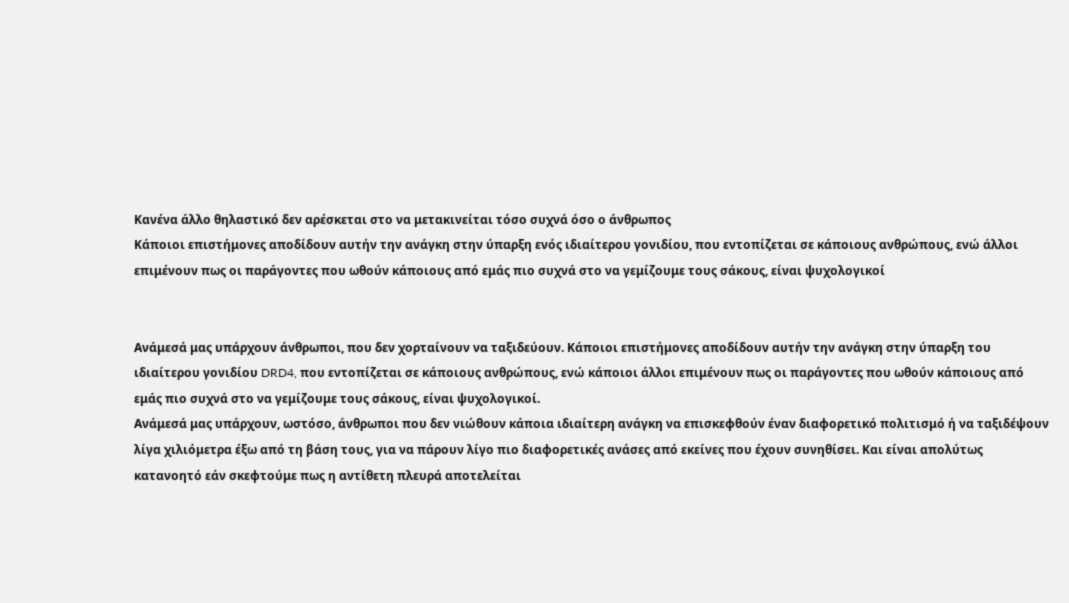Κανένα άλλο θηλαστικό δεν αρέσκεται στο να μετακινείται τόσο συχνά όσο ο άνθρωπος
Κάποιοι επιστήμονες αποδίδουν αυτήν την ανάγκη στην ύπαρξη ενός ιδιαίτερου γονιδίου, που εντοπίζεται σε κάποιους ανθρώπους, ενώ άλλοι επιμένουν πως οι παράγοντες που ωθούν κάποιους από εμάς πιο συχνά στο να γεμίζουμε τους σάκους, είναι ψυχολογικοί


Ανάμεσά μας υπάρχουν άνθρωποι, που δεν χορταίνουν να ταξιδεύουν. Κάποιοι επιστήμονες αποδίδουν αυτήν την ανάγκη στην ύπαρξη του ιδιαίτερου γονιδίου DRD4, που εντοπίζεται σε κάποιους ανθρώπους, ενώ κάποιοι άλλοι επιμένουν πως οι παράγοντες που ωθούν κάποιους από εμάς πιο συχνά στο να γεμίζουμε τους σάκους, είναι ψυχολογικοί.
Ανάμεσά μας υπάρχουν, ωστόσο, άνθρωποι που δεν νιώθουν κάποια ιδιαίτερη ανάγκη να επισκεφθούν έναν διαφορετικό πολιτισμό ή να ταξιδέψουν λίγα χιλιόμετρα έξω από τη βάση τους, για να πάρουν λίγο πιο διαφορετικές ανάσες από εκείνες που έχουν συνηθίσει. Και είναι απολύτως κατανοητό εάν σκεφτούμε πως η αντίθετη πλευρά αποτελείται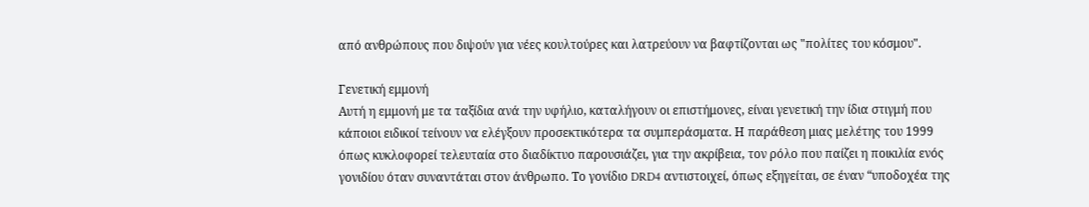από ανθρώπους που διψούν για νέες κουλτούρες και λατρεύουν να βαφτίζονται ως "πολίτες του κόσμου".

Γενετική εμμονή
Αυτή η εμμονή με τα ταξίδια ανά την υφήλιο, καταλήγουν οι επιστήμονες, είναι γενετική την ίδια στιγμή που κάποιοι ειδικοί τείνουν να ελέγξουν προσεκτικότερα τα συμπεράσματα. Η παράθεση μιας μελέτης του 1999 όπως κυκλοφορεί τελευταία στο διαδίκτυο παρουσιάζει, για την ακρίβεια, τον ρόλο που παίζει η ποικιλία ενός γονιδίου όταν συναντάται στον άνθρωπο. Το γονίδιο DRD4 αντιστοιχεί, όπως εξηγείται, σε έναν “υποδοχέα της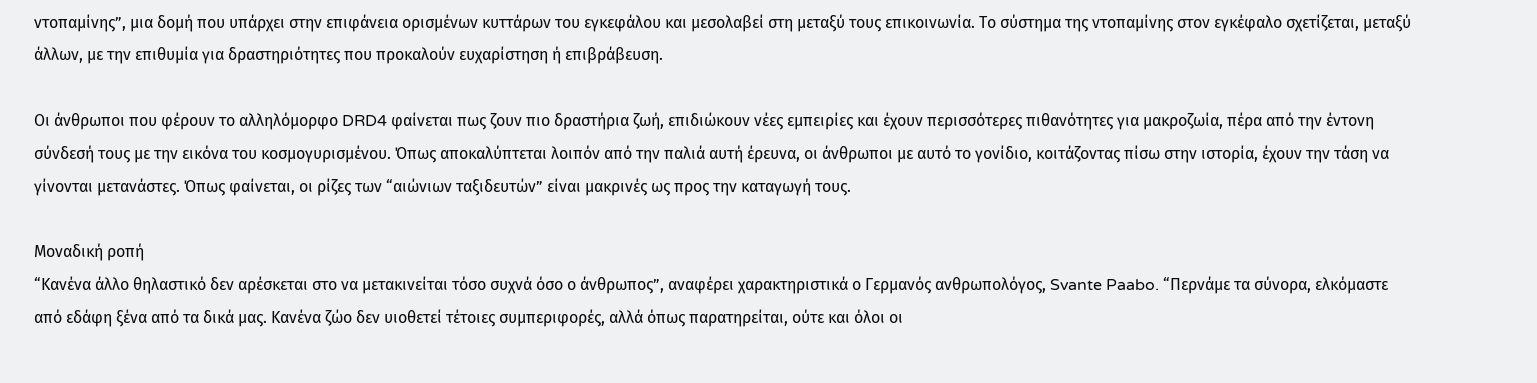ντοπαμίνης”, μια δομή που υπάρχει στην επιφάνεια ορισμένων κυττάρων του εγκεφάλου και μεσολαβεί στη μεταξύ τους επικοινωνία. Το σύστημα της ντοπαμίνης στον εγκέφαλο σχετίζεται, μεταξύ άλλων, με την επιθυμία για δραστηριότητες που προκαλούν ευχαρίστηση ή επιβράβευση.

Οι άνθρωποι που φέρουν το αλληλόμορφο DRD4 φαίνεται πως ζουν πιο δραστήρια ζωή, επιδιώκουν νέες εμπειρίες και έχουν περισσότερες πιθανότητες για μακροζωία, πέρα από την έντονη σύνδεσή τους με την εικόνα του κοσμογυρισμένου. Όπως αποκαλύπτεται λοιπόν από την παλιά αυτή έρευνα, οι άνθρωποι με αυτό το γονίδιο, κοιτάζοντας πίσω στην ιστορία, έχουν την τάση να γίνονται μετανάστες. Όπως φαίνεται, οι ρίζες των “αιώνιων ταξιδευτών” είναι μακρινές ως προς την καταγωγή τους.

Μοναδική ροπή
“Κανένα άλλο θηλαστικό δεν αρέσκεται στο να μετακινείται τόσο συχνά όσο ο άνθρωπος”, αναφέρει χαρακτηριστικά ο Γερμανός ανθρωπολόγος, Svante Paabo. “Περνάμε τα σύνορα, ελκόμαστε από εδάφη ξένα από τα δικά μας. Κανένα ζώο δεν υιοθετεί τέτοιες συμπεριφορές, αλλά όπως παρατηρείται, ούτε και όλοι οι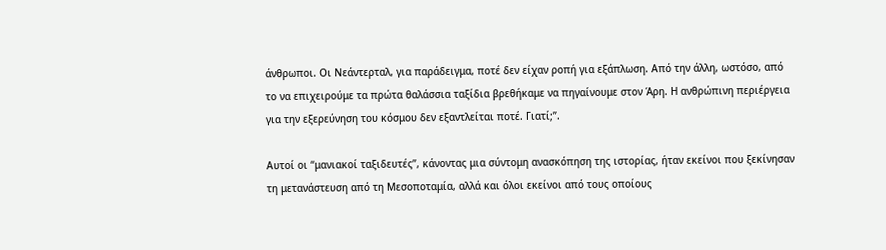άνθρωποι. Οι Νεάντερταλ, για παράδειγμα, ποτέ δεν είχαν ροπή για εξάπλωση. Από την άλλη, ωστόσο, από το να επιχειρούμε τα πρώτα θαλάσσια ταξίδια βρεθήκαμε να πηγαίνουμε στον Άρη. Η ανθρώπινη περιέργεια για την εξερεύνηση του κόσμου δεν εξαντλείται ποτέ. Γιατί;”.

Αυτοί οι “μανιακοί ταξιδευτές”, κάνοντας μια σύντομη ανασκόπηση της ιστορίας, ήταν εκείνοι που ξεκίνησαν τη μετανάστευση από τη Μεσοποταμία, αλλά και όλοι εκείνοι από τους οποίους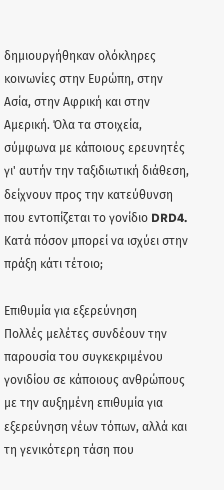δημιουργήθηκαν ολόκληρες κοινωνίες στην Ευρώπη, στην Ασία, στην Αφρική και στην Αμερική. Όλα τα στοιχεία, σύμφωνα με κάποιους ερευνητές γι' αυτήν την ταξιδιωτική διάθεση, δείχνουν προς την κατεύθυνση που εντοπίζεται το γονίδιο DRD4. Κατά πόσον μπορεί να ισχύει στην πράξη κάτι τέτοιο;

Επιθυμία για εξερεύνηση
Πολλές μελέτες συνδέουν την παρουσία του συγκεκριμένου γονιδίου σε κάποιους ανθρώπους με την αυξημένη επιθυμία για εξερεύνηση νέων τόπων, αλλά και τη γενικότερη τάση που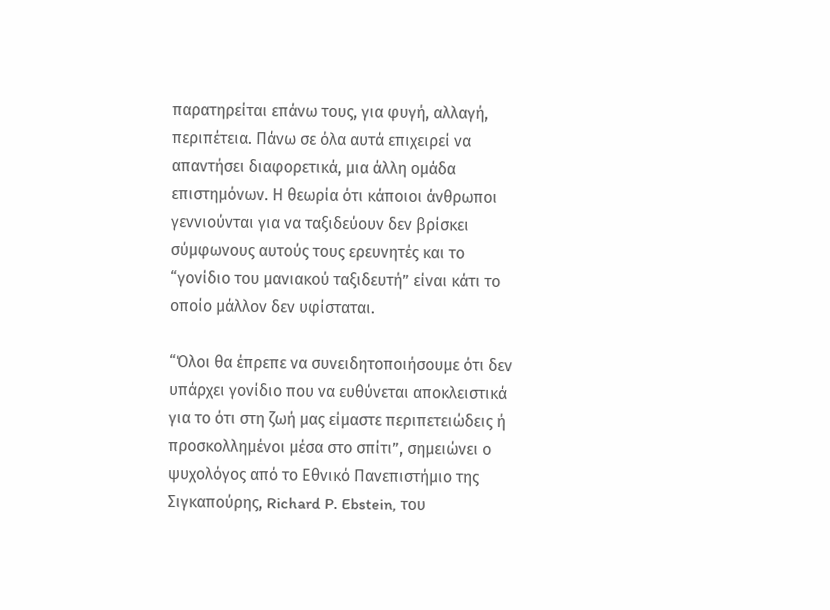παρατηρείται επάνω τους, για φυγή, αλλαγή, περιπέτεια. Πάνω σε όλα αυτά επιχειρεί να απαντήσει διαφορετικά, μια άλλη ομάδα επιστημόνων. Η θεωρία ότι κάποιοι άνθρωποι γεννιούνται για να ταξιδεύουν δεν βρίσκει σύμφωνους αυτούς τους ερευνητές και το “γονίδιο του μανιακού ταξιδευτή” είναι κάτι το οποίο μάλλον δεν υφίσταται.

“Όλοι θα έπρεπε να συνειδητοποιήσουμε ότι δεν υπάρχει γονίδιο που να ευθύνεται αποκλειστικά για το ότι στη ζωή μας είμαστε περιπετειώδεις ή προσκολλημένοι μέσα στο σπίτι”, σημειώνει ο ψυχολόγος από το Εθνικό Πανεπιστήμιο της Σιγκαπούρης, Richard P. Ebstein, του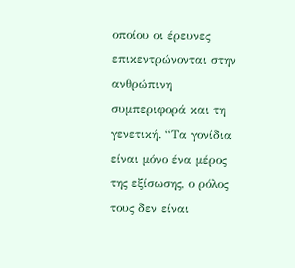οποίου οι έρευνες επικεντρώνονται στην ανθρώπινη συμπεριφορά και τη γενετική. “Τα γονίδια είναι μόνο ένα μέρος της εξίσωσης, ο ρόλος τους δεν είναι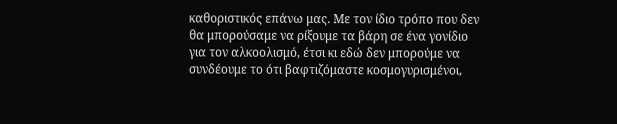καθοριστικός επάνω μας. Με τον ίδιο τρόπο που δεν θα μπορούσαμε να ρίξουμε τα βάρη σε ένα γονίδιο για τον αλκοολισμό, έτσι κι εδώ δεν μπορούμε να συνδέουμε το ότι βαφτιζόμαστε κοσμογυρισμένοι,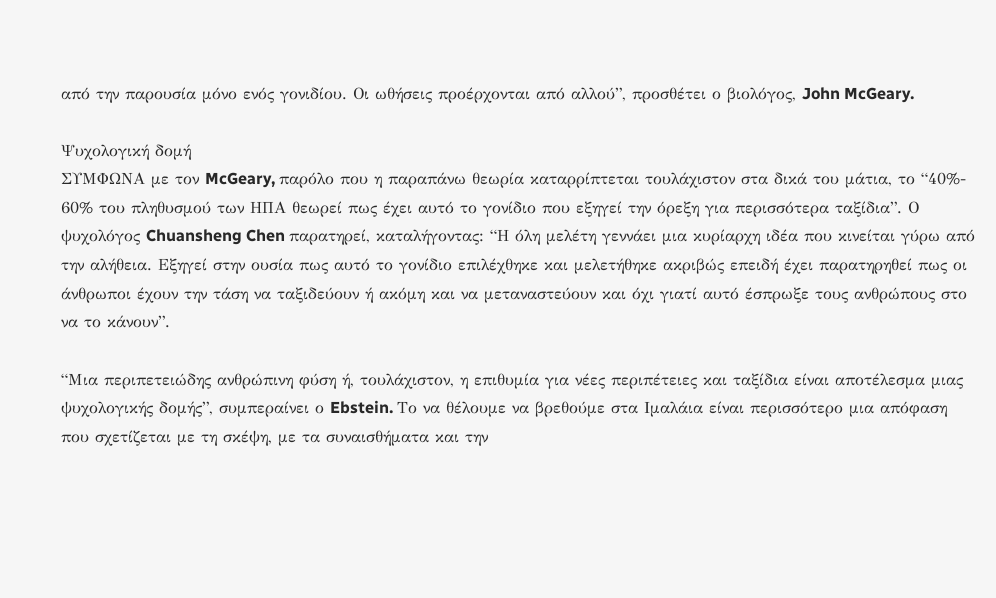από την παρουσία μόνο ενός γονιδίου. Οι ωθήσεις προέρχονται από αλλού”, προσθέτει ο βιολόγος, John McGeary.

Ψυχολογική δομή
ΣΥΜΦΩΝΑ με τον McGeary, παρόλο που η παραπάνω θεωρία καταρρίπτεται τουλάχιστον στα δικά του μάτια, το “40%- 60% του πληθυσμού των ΗΠΑ θεωρεί πως έχει αυτό το γονίδιο που εξηγεί την όρεξη για περισσότερα ταξίδια”. Ο ψυχολόγος Chuansheng Chen παρατηρεί, καταλήγοντας: “Η όλη μελέτη γεννάει μια κυρίαρχη ιδέα που κινείται γύρω από την αλήθεια. Εξηγεί στην ουσία πως αυτό το γονίδιο επιλέχθηκε και μελετήθηκε ακριβώς επειδή έχει παρατηρηθεί πως οι άνθρωποι έχουν την τάση να ταξιδεύουν ή ακόμη και να μεταναστεύουν και όχι γιατί αυτό έσπρωξε τους ανθρώπους στο να το κάνουν”.

“Μια περιπετειώδης ανθρώπινη φύση ή, τουλάχιστον, η επιθυμία για νέες περιπέτειες και ταξίδια είναι αποτέλεσμα μιας ψυχολογικής δομής”, συμπεραίνει ο Ebstein. Το να θέλουμε να βρεθούμε στα Ιμαλάια είναι περισσότερο μια απόφαση που σχετίζεται με τη σκέψη, με τα συναισθήματα και την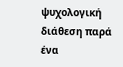ψυχολογική διάθεση παρά ένα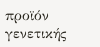προϊόν γενετικής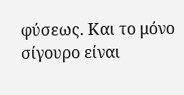φύσεως. Και το μόνο σίγουρο είναι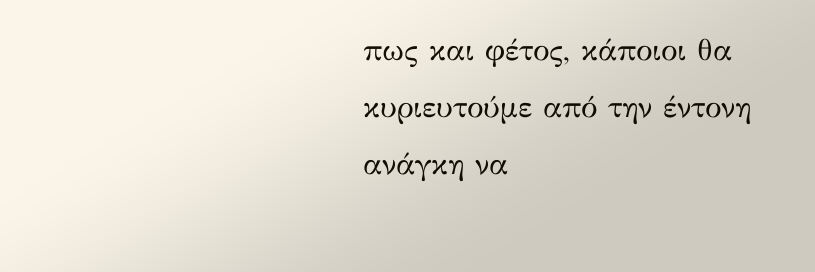πως και φέτος, κάποιοι θα κυριευτούμε από την έντονη ανάγκη να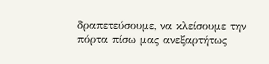δραπετεύσουμε, να κλείσουμε την πόρτα πίσω μας ανεξαρτήτως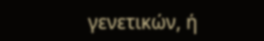γενετικών, ή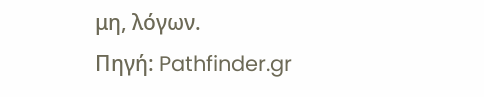μη, λόγων.
Πηγή: Pathfinder.gr